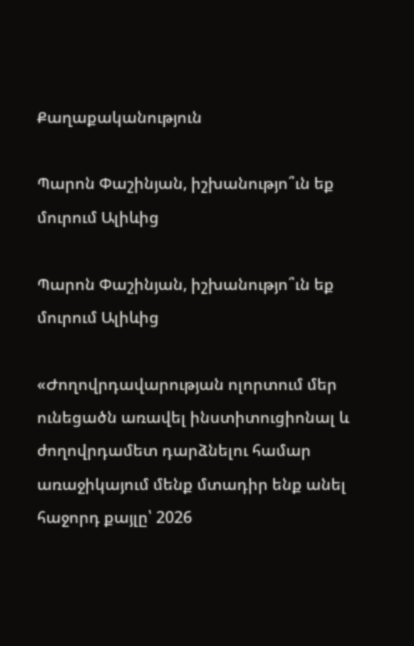Քաղաքականություն

Պարոն Փաշինյան, իշխանությո՞ւն եք մուրում Ալիևից

Պարոն Փաշինյան, իշխանությո՞ւն եք մուրում Ալիևից

«Ժողովրդավարության ոլորտում մեր ունեցածն առավել ինստիտուցիոնալ և ժողովրդամետ դարձնելու համար առաջիկայում մենք մտադիր ենք անել հաջորդ քայլը՝ 2026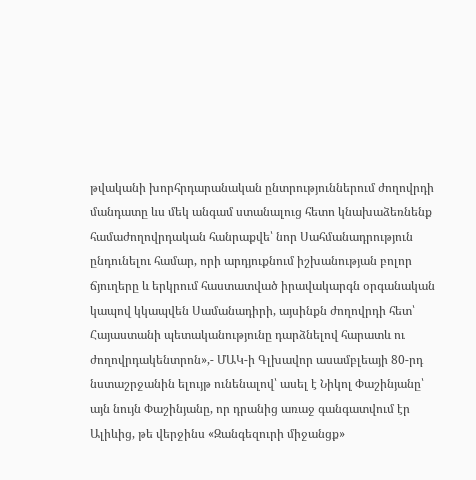թվականի խորհրդարանական ընտրություններում ժողովրդի մանդատը ևս մեկ անգամ ստանալուց հետո կնախաձեռնենք համաժողովրդական հանրաքվե՝ նոր Սահմանադրություն ընդունելու համար, որի արդյուքնում իշխանության բոլոր ճյուղերը և երկրում հաստատված իրավակարգն օրգանական կապով կկապվեն Սամանադիրի, այսինքն ժողովրդի հետ՝ Հայաստանի պետականությունը դարձնելով հարատև ու ժողովրդակենտրոն»,- ՄԱԿ-ի Գլխավոր ասամբլեայի 80-րդ նստաշրջանին ելույթ ունենալով՝ ասել է Նիկոլ Փաշինյանը՝ այն նույն Փաշինյանը, որ դրանից առաջ գանգատվում էր Ալիևից, թե վերջինս «Զանգեզուրի միջանցք»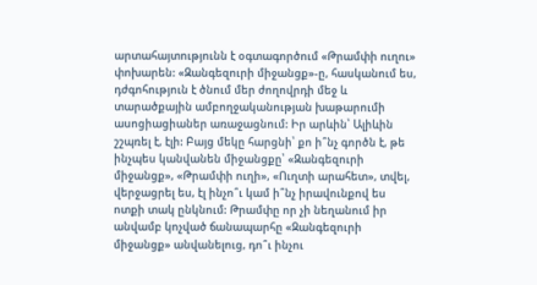արտահայտությունն է օգտագործում «Թրամփի ուղու» փոխարեն: «Զանգեզուրի միջանցք»-ը, հասկանում ես, դժգոհություն է ծնում մեր ժողովրդի մեջ և տարածքային ամբողջականության խաթարումի ասոցիացիաներ առաջացնում: Իր արևին՝ Ալիևին շշպռել է, էլի: Բայց մեկը հարցնի՝ քո ի՞նչ գործն է, թե ինչպես կանվանեն միջանցքը՝ «Զանգեզուրի միջանցք», «Թրամփի ուղի», «Ուղտի արահետ», տվել, վերջացրել ես, էլ ինչո՞ւ կամ ի՞նչ իրավունքով ես ոտքի տակ ընկնում: Թրամփը որ չի նեղանում իր անվամբ կոչված ճանապարհը «Զանգեզուրի միջանցք» անվանելուց, դո՞ւ ինչու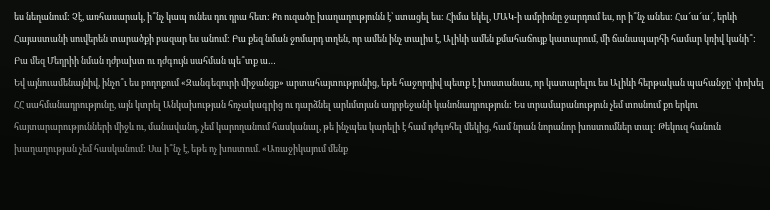ես նեղանում: Չէ, առհասարակ, ի՞նչ կապ ունես դու դրա հետ: Քո ուզածը խաղաղությունն է՝ ստացել ես: Հիմա եկել, ՄԱԿ-ի ամբիոնը ջարդում ես, որ ի՞նչ անես: Հա՜ա՜ա՜, երևի Հայաստանի սուվերեն տարածքի բազար ես անում: Բա քեզ նման ջոմարդ տղեն, որ ամեն ինչ տալիս է, Ալիևի ամեն քմահաճույք կատարում, մի ճանապարհի համար կռիվ կանի՞: Բա մեզ Մեղրիի նման դժբախտ ու դժգույն սահման պե՞տք ա…
Եվ այնուամենայնիվ, ինչո՞ւ ես բողոքում «Զանգեզուրի միջանցք» արտահայտությունից, եթե հաջորդիվ պետք է խոստանաս, որ կատարելու ես Ալիևի հերթական պահանջը՝ փոխել ՀՀ սահմանադրությունը, այն կտրել Անկախության հռչակագրից ու դարձնել արևմտյան ադրբեջանի կանոնադրություն: Ես տրամաբանություն չեմ տոսնում քո երկու հայտարարությունների միջև ու, մանավանդ, չեմ կարողանում հասկանալ, թե ինչպես կարելի է համ դժգոհել մեկից, համ նրան նորանոր խոստումներ տալ: Թեկուզ հանուն խաղաղության չեմ հասկանում: Սա ի՞նչ է, եթե ոչ խոստում. «Առաջիկայում մենք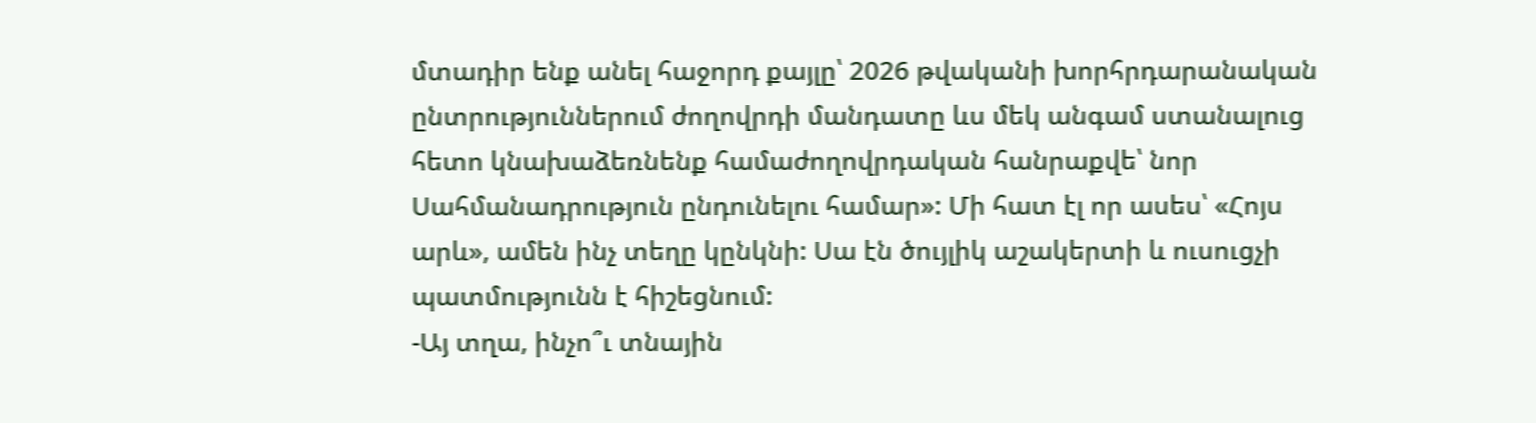մտադիր ենք անել հաջորդ քայլը՝ 2026 թվականի խորհրդարանական ընտրություններում ժողովրդի մանդատը ևս մեկ անգամ ստանալուց հետո կնախաձեռնենք համաժողովրդական հանրաքվե՝ նոր Սահմանադրություն ընդունելու համար»: Մի հատ էլ որ ասես՝ «Հոյս արև», ամեն ինչ տեղը կընկնի: Սա էն ծույլիկ աշակերտի և ուսուցչի պատմությունն է հիշեցնում:
-Այ տղա, ինչո՞ւ տնային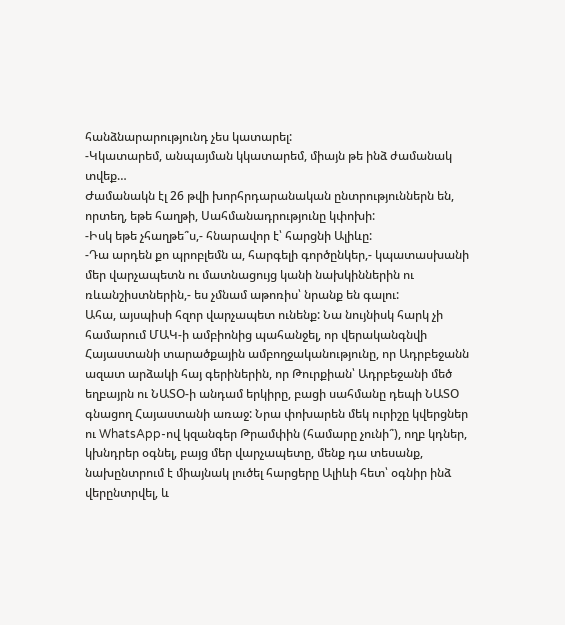հանձնարարությունդ չես կատարել:
-Կկատարեմ, անպայման կկատարեմ, միայն թե ինձ ժամանակ տվեք…
Ժամանակն էլ 26 թվի խորհրդարանական ընտրություններն են, որտեղ, եթե հաղթի, Սահմանադրությունը կփոխի:
-Իսկ եթե չհաղթե՞ս,- հնարավոր է՝ հարցնի Ալիևը:
-Դա արդեն քո պրոբլեմն ա, հարգելի գործընկեր,- կպատասխանի մեր վարչապետն ու մատնացույց կանի նախկիններին ու ռևանշիստներին,- ես չմնամ աթոռիս՝ նրանք են գալու:
Ահա, այսպիսի հզոր վարչապետ ունենք: Նա նույնիսկ հարկ չի համարում ՄԱԿ-ի ամբիոնից պահանջել, որ վերականգնվի Հայաստանի տարածքային ամբողջականությունը, որ Ադրբեջանն ազատ արձակի հայ գերիներին, որ Թուրքիան՝ Ադրբեջանի մեծ եղբայրն ու ՆԱՏՕ-ի անդամ երկիրը, բացի սահմանը դեպի ՆԱՏՕ գնացող Հայաստանի առաջ: Նրա փոխարեն մեկ ուրիշը կվերցներ ու WhatsApp-ով կզանգեր Թրամփին (համարը չունի՞), ողբ կդներ, կխնդրեր օգնել, բայց մեր վարչապետը, մենք դա տեսանք, նախընտրում է միայնակ լուծել հարցերը Ալիևի հետ՝ օգնիր ինձ վերընտրվել, և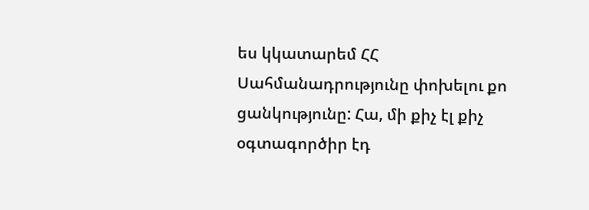ես կկատարեմ ՀՀ Սահմանադրությունը փոխելու քո ցանկությունը: Հա, մի քիչ էլ քիչ օգտագործիր էդ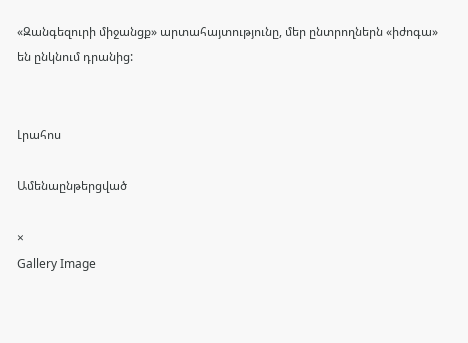«Զանգեզուրի միջանցք» արտահայտությունը, մեր ընտրողներն «իժոգա» են ընկնում դրանից:


Լրահոս

Ամենաընթերցված

×
Gallery Image